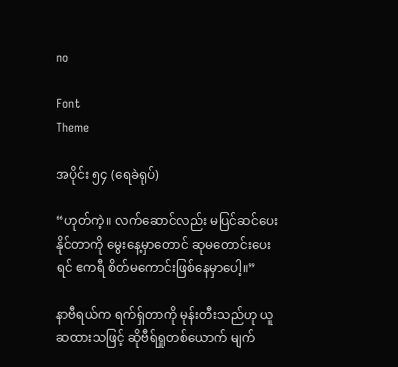no

Font
Theme

အပိုင်း ၅၄ (ရေခဲရုပ်)

“ဟုတ်ကဲ့။ လက်ဆောင်လည်း မပြင်ဆင်ပေးနိုင်တာကို မွေးနေ့မှာတောင် ဆုမတောင်းပေးရင် ဧကရီ စိတ်မကောင်းဖြစ်နေမှာပေါ့။”

နာဗီရယ်က ရက်ရှ်တာကို မုန်းတီးသည်ဟု ယူဆထားသဖြင့် ဆိုဗီရ်ရှုတစ်ယောက် မျက်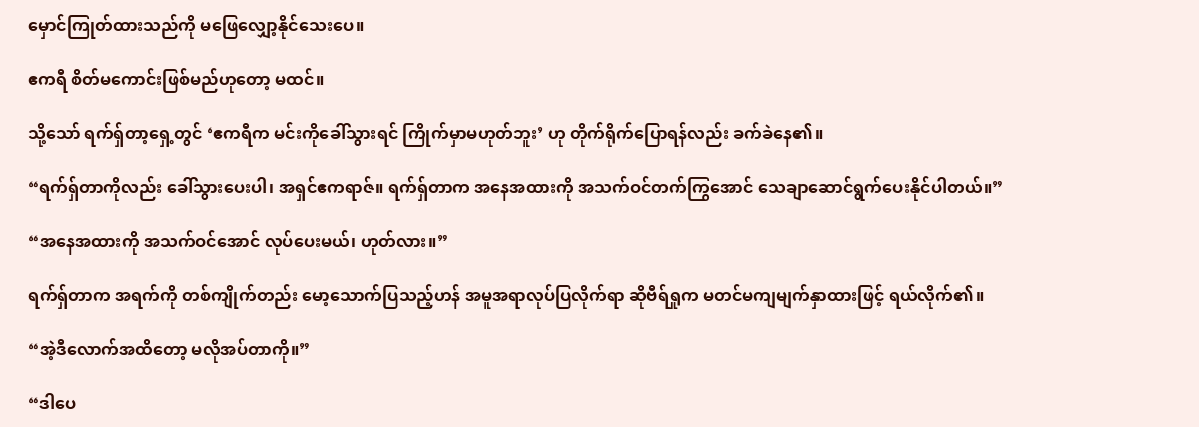မှောင်ကြုတ်ထားသည်ကို မဖြေလျှော့နိုင်သေးပေ။

ဧကရီ စိတ်မကောင်းဖြစ်မည်ဟုတော့ မထင်။

သို့သော် ရက်ရှ်တာ့ရှေ့တွင် ‘ဧကရီက မင်းကိုခေါ်သွားရင် ကြိုက်မှာမဟုတ်ဘူး’ ဟု တိုက်ရိုက်ပြောရန်လည်း ခက်ခဲနေ၏။

“ရက်ရှ်တာကိုလည်း ခေါ်သွားပေးပါ၊ အရှင်ဧကရာဇ်။ ရက်ရှ်တာက အနေအထားကို အသက်ဝင်တက်ကြွအောင် သေချာဆောင်ရွက်ပေးနိုင်ပါတယ်။”

“အနေအထားကို အသက်ဝင်အောင် လုပ်ပေးမယ်၊ ဟုတ်လား။”

ရက်ရှ်တာက အရက်ကို တစ်ကျိုက်တည်း မော့သောက်ပြသည့်ဟန် အမူအရာလုပ်ပြလိုက်ရာ ဆိုဗီရ်ရှုက မတင်မကျမျက်နှာထားဖြင့် ရယ်လိုက်၏။

“အဲ့ဒီလောက်အထိတော့ မလိုအပ်တာကို။”

“ဒါပေ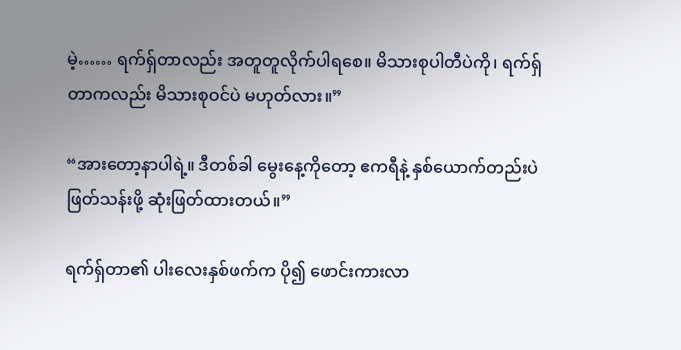မဲ့…… ရက်ရှ်တာလည်း အတူတူလိုက်ပါရစေ။ မိသားစုပါတီပဲကို၊ ရက်ရှ်တာကလည်း မိသားစုဝင်ပဲ မဟုတ်လား။”

“အားတော့နာပါရဲ့။ ဒီတစ်ခါ မွေးနေ့ကိုတော့ ဧကရီနဲ့ နှစ်ယောက်တည်းပဲ ဖြတ်သန်းဖို့ ဆုံးဖြတ်ထားတယ်။”

ရက်ရှ်တာ၏ ပါးလေးနှစ်ဖက်က ပို၍ ဖောင်းကားလာ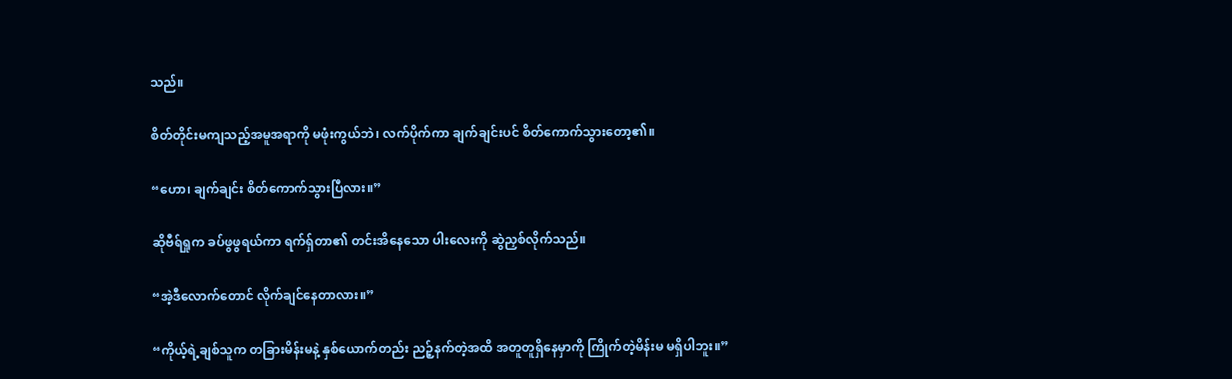သည်။

စိတ်တိုင်းမကျသည့်အမူအရာကို မဖုံးကွယ်ဘဲ၊ လက်ပိုက်ကာ ချက်ချင်းပင် စိတ်ကောက်သွားတော့၏။

“ဟော၊ ချက်ချင်း စိတ်ကောက်သွားပြီလား။”

ဆိုဗီရ်ရှုက ခပ်ဖွဖွရယ်ကာ ရက်ရှ်တာ၏ တင်းအိနေသော ပါးလေးကို ဆွဲညှစ်လိုက်သည်။

“အဲ့ဒီလောက်တောင် လိုက်ချင်နေတာလား။”

“ကိုယ့်ရဲ့ချစ်သူက တခြားမိန်းမနဲ့ နှစ်ယောက်တည်း ညဉ့်နက်တဲ့အထိ အတူတူရှိနေမှာကို ကြိုက်တဲ့မိန်းမ မရှိပါဘူး။”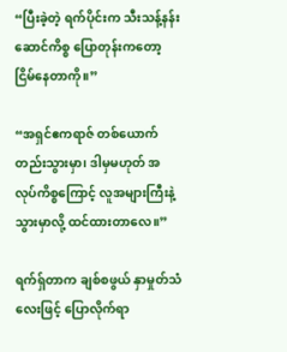“ပြီးခဲ့တဲ့ ရက်ပိုင်းက သီးသန့်နန်းဆောင်ကိစ္စ ပြောတုန်းကတော့ ငြိမ်နေတာကို။”

“အရှင်ဧကရာဇ် တစ်ယောက်တည်းသွားမှာ၊ ဒါမှမဟုတ် အလုပ်ကိစ္စကြောင့် လူအများကြီးနဲ့သွားမှာလို့ ထင်ထားတာလေ။”

ရက်ရှ်တာက ချစ်စဖွယ် နှာမှုတ်သံလေးဖြင့် ပြောလိုက်ရာ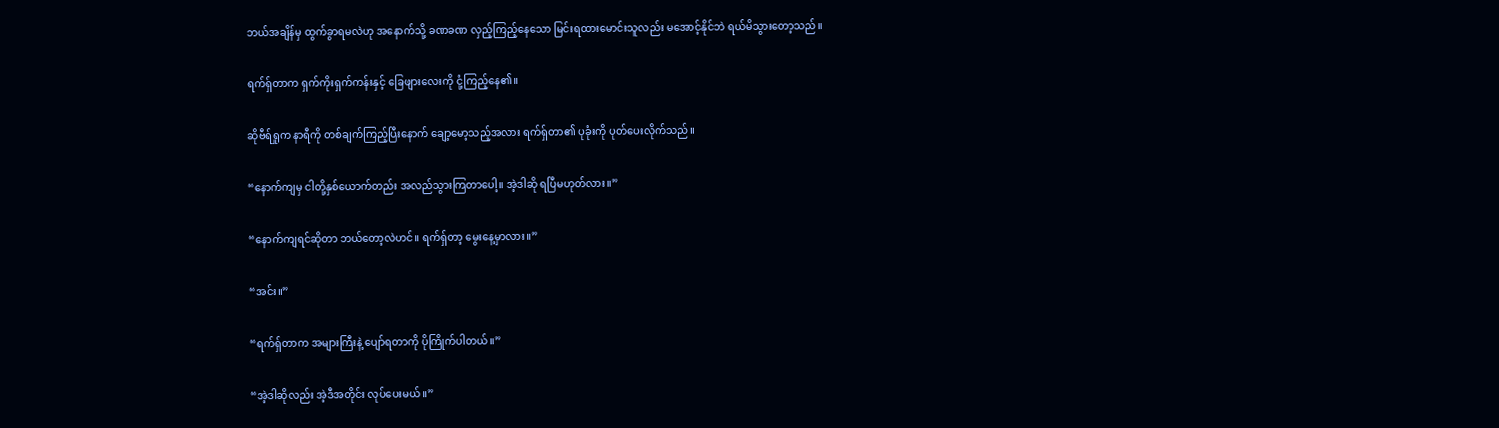ဘယ်အချိန်မှ ထွက်ခွာရမလဲဟု အနောက်သို့ ခဏခဏ လှည့်ကြည့်နေသော မြင်းရထားမောင်းသူလည်း မအောင့်နိုင်ဘဲ ရယ်မိသွားတော့သည်။

ရက်ရှ်တာက ရှက်ကိုးရှက်ကန်းနှင့် ခြေဖျားလေးကို ငုံ့ကြည့်နေ၏။

ဆိုဗီရ်ရှုက နာရီကို တစ်ချက်ကြည့်ပြီးနောက် ချော့မော့သည့်အလား ရက်ရှ်တာ၏ ပုခုံးကို ပုတ်ပေးလိုက်သည်။

“နောက်ကျမှ ငါတို့နှစ်ယောက်တည်း အလည်သွားကြတာပေါ့။ အဲ့ဒါဆို ရပြီမဟုတ်လား။”

“နောက်ကျရင်ဆိုတာ ဘယ်တော့လဲဟင်။ ရက်ရှ်တာ့ မွေးနေ့မှာလား။”

“အင်း။”

“ရက်ရှ်တာက အများကြီးနဲ့ ပျော်ရတာကို ပိုကြိုက်ပါတယ်။”

“အဲ့ဒါဆိုလည်း အဲ့ဒီအတိုင်း လုပ်ပေးမယ်။”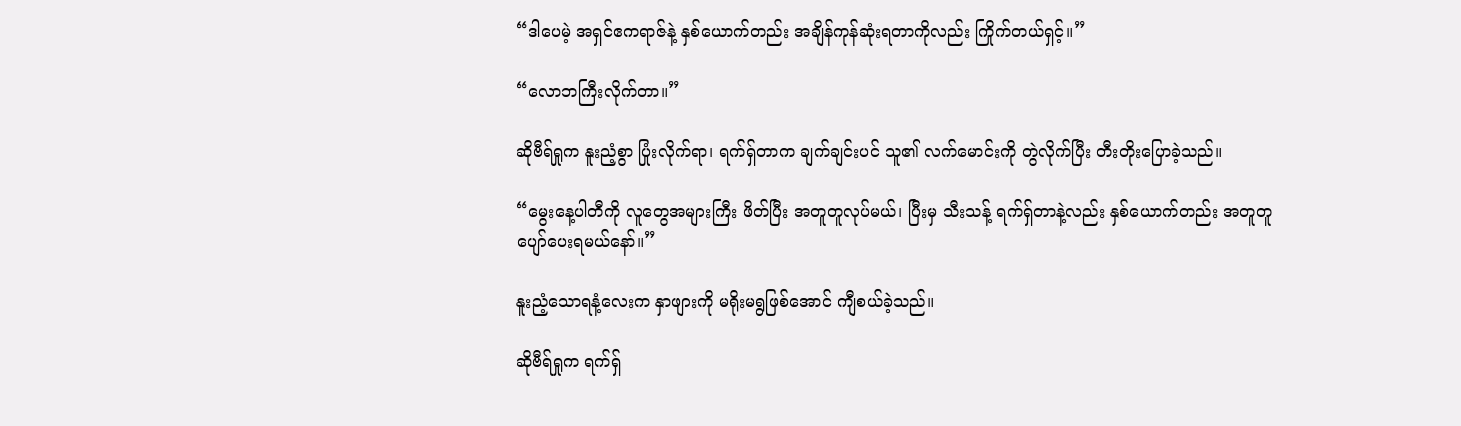“ဒါပေမဲ့ အရှင်ဧကရာဇ်နဲ့ နှစ်ယောက်တည်း အချိန်ကုန်ဆုံးရတာကိုလည်း ကြိုက်တယ်ရှင့်။”

“လောဘကြီးလိုက်တာ။”

ဆိုဗီရ်ရှုက နူးညံ့စွာ ပြုံးလိုက်ရာ၊ ရက်ရှ်တာက ချက်ချင်းပင် သူ၏ လက်မောင်းကို တွဲလိုက်ပြီး တီးတိုးပြောခဲ့သည်။

“မွေးနေ့ပါတီကို လူတွေအများကြီး ဖိတ်ပြီး အတူတူလုပ်မယ်၊ ပြီးမှ သီးသန့် ရက်ရှ်တာနဲ့လည်း နှစ်ယောက်တည်း အတူတူပျော်ပေးရမယ်နော်။”

နူးညံ့သောရနံ့လေးက နှာဖျားကို မရိုးမရွဖြစ်အောင် ကျီစယ်ခဲ့သည်။

ဆိုဗီရ်ရှုက ရက်ရှ်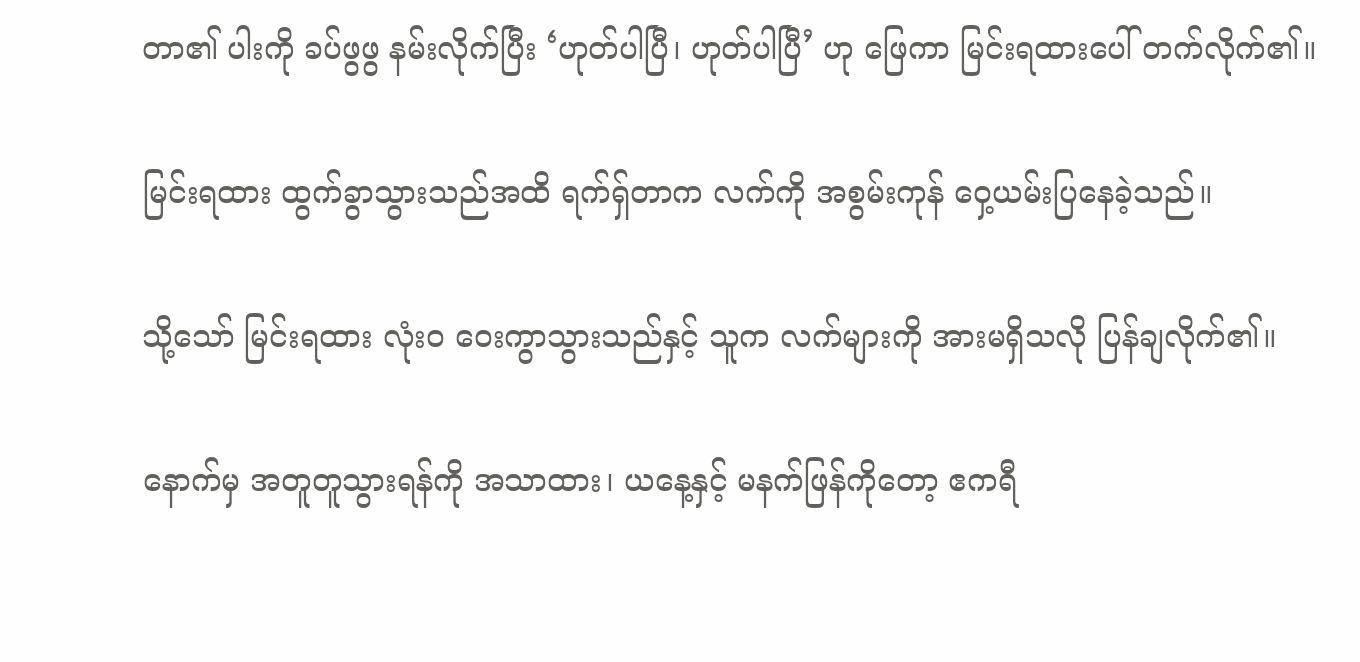တာ၏ ပါးကို ခပ်ဖွဖွ နမ်းလိုက်ပြီး ‘ဟုတ်ပါပြီ၊ ဟုတ်ပါပြီ’ ဟု ဖြေကာ မြင်းရထားပေါ် တက်လိုက်၏။

မြင်းရထား ထွက်ခွာသွားသည်အထိ ရက်ရှ်တာက လက်ကို အစွမ်းကုန် ဝှေ့ယမ်းပြနေခဲ့သည်။

သို့သော် မြင်းရထား လုံးဝ ဝေးကွာသွားသည်နှင့် သူက လက်များကို အားမရှိသလို ပြန်ချလိုက်၏။

နောက်မှ အတူတူသွားရန်ကို အသာထား၊ ယနေ့နှင့် မနက်ဖြန်ကိုတော့ ဧကရီ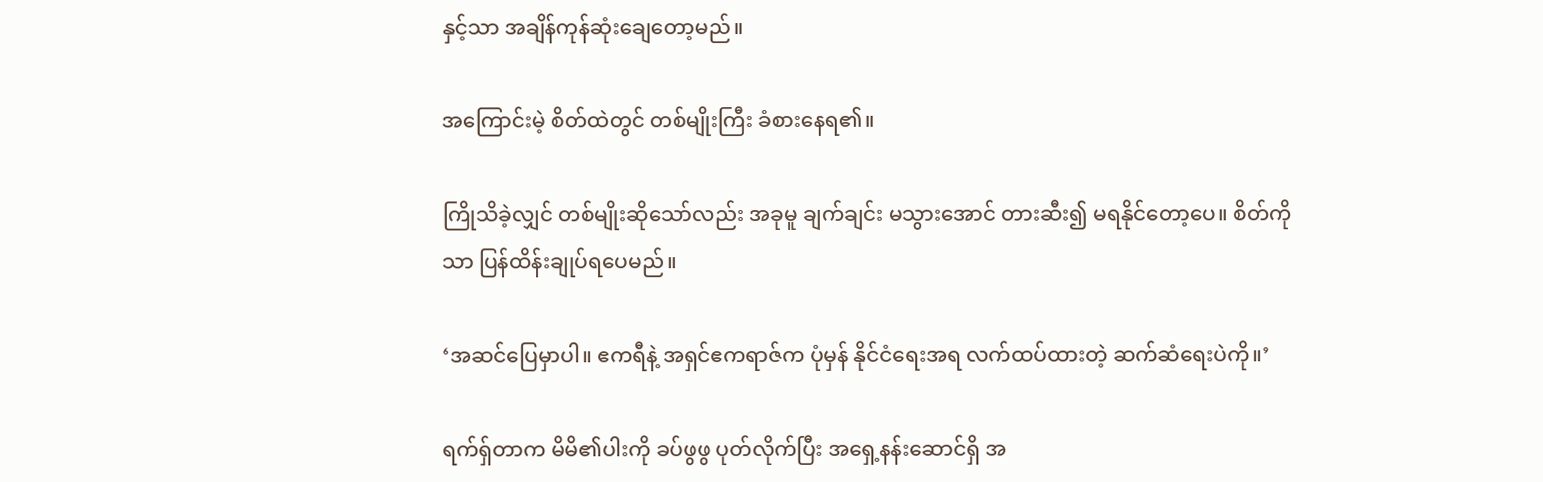နှင့်သာ အချိန်ကုန်ဆုံးချေတော့မည်။

အကြောင်းမဲ့ စိတ်ထဲတွင် တစ်မျိုးကြီး ခံစားနေရ၏။

ကြိုသိခဲ့လျှင် တစ်မျိုးဆိုသော်လည်း အခုမူ ချက်ချင်း မသွားအောင် တားဆီး၍ မရနိုင်တော့ပေ။ စိတ်ကိုသာ ပြန်ထိန်းချုပ်ရပေမည်။

‘အဆင်ပြေမှာပါ။ ဧကရီနဲ့ အရှင်ဧကရာဇ်က ပုံမှန် နိုင်ငံရေးအရ လက်ထပ်ထားတဲ့ ဆက်ဆံရေးပဲကို။’

ရက်ရှ်တာက မိမိ၏ပါးကို ခပ်ဖွဖွ ပုတ်လိုက်ပြီး အရှေ့နန်းဆောင်ရှိ အ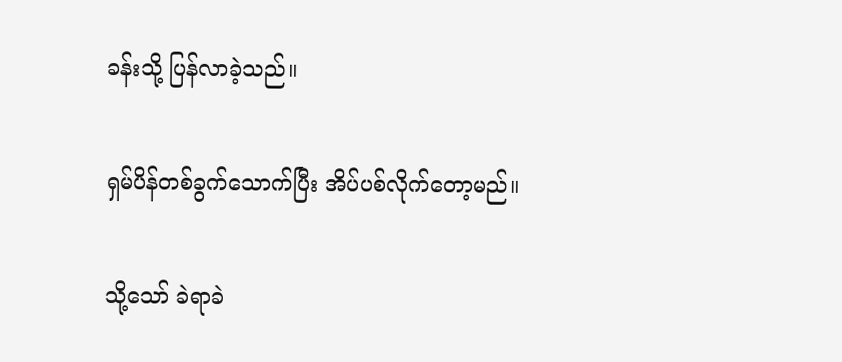ခန်းသို့ ပြန်လာခဲ့သည်။

ရှမ်ပိန်တစ်ခွက်သောက်ပြီး အိပ်ပစ်လိုက်တော့မည်။

သို့သော် ခဲရာခဲ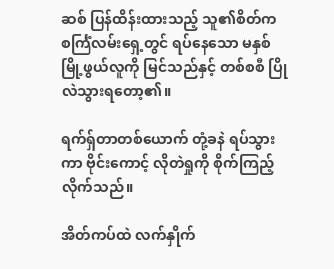ဆစ် ပြန်ထိန်းထားသည့် သူ၏စိတ်က စင်္ကြံလမ်းရှေ့တွင် ရပ်နေသော မနှစ်မြို့ဖွယ်လူကို မြင်သည်နှင့် တစ်စစီ ပြိုလဲသွားရတော့၏။

ရက်ရှ်တာတစ်ယောက် တုံ့ခနဲ ရပ်သွားကာ ဗိုင်းကောင့် လိုတဲရှုကို စိုက်ကြည့်လိုက်သည်။

အိတ်ကပ်ထဲ လက်နှိုက်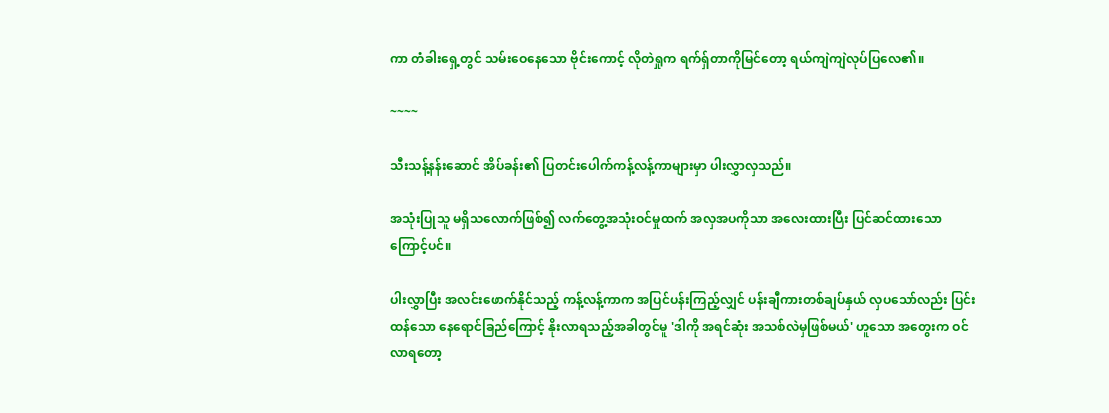ကာ တံခါးရှေ့တွင် သမ်းဝေနေသော ဗိုင်းကောင့် လိုတဲရှုက ရက်ရှ်တာကိုမြင်တော့ ရယ်ကျဲကျဲလုပ်ပြလေ၏။

~~~~

သီးသန့်နန်းဆောင် အိပ်ခန်း၏ ပြတင်းပေါက်ကန့်လန့်ကာများမှာ ပါးလွှာလှသည်။

အသုံးပြုသူ မရှိသလောက်ဖြစ်၍ လက်တွေ့အသုံးဝင်မှုထက် အလှအပကိုသာ အလေးထားပြီး ပြင်ဆင်ထားသောကြောင့်ပင်။

ပါးလွှာပြီး အလင်းဖောက်နိုင်သည့် ကန့်လန့်ကာက အပြင်ပန်းကြည့်လျှင် ပန်းချီကားတစ်ချပ်နှယ် လှပသော်လည်း ပြင်းထန်သော နေရောင်ခြည်ကြောင့် နိုးလာရသည့်အခါတွင်မူ 'ဒါကို အရင်ဆုံး အသစ်လဲမှဖြစ်မယ်' ဟူသော အတွေးက ဝင်လာရတော့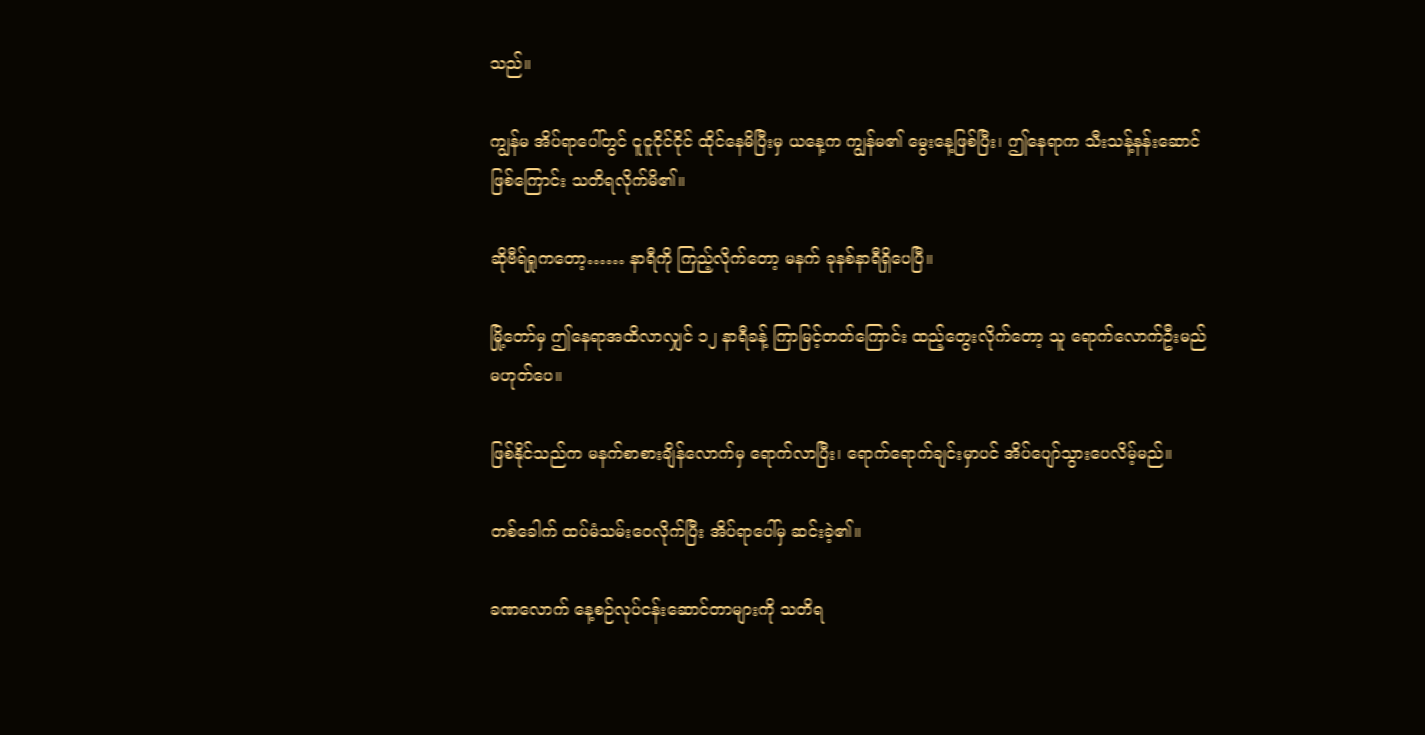သည်။

ကျွန်မ အိပ်ရာပေါ်တွင် ငူငူငိုင်ငိုင် ထိုင်နေမိပြီးမှ ယနေ့က ကျွန်မ၏ မွေးနေ့ဖြစ်ပြီး၊ ဤနေရာက သီးသန့်နန်းဆောင်ဖြစ်ကြောင်း သတိရလိုက်မိ၏။

ဆိုဗီရ်ရှုကတော့…… နာရီကို ကြည့်လိုက်တော့ မနက် ခုနစ်နာရီရှိပေပြီ။

မြို့တော်မှ ဤနေရာအထိလာလျှင် ၁၂ နာရီခန့် ကြာမြင့်တတ်ကြောင်း ထည့်တွေးလိုက်တော့ သူ ရောက်လောက်ဦးမည်မဟုတ်ပေ။

ဖြစ်နိုင်သည်က မနက်စာစားချိန်လောက်မှ ရောက်လာပြီး၊ ရောက်ရောက်ချင်းမှာပင် အိပ်ပျော်သွားပေလိမ့်မည်။

တစ်ခေါက် ထပ်မံသမ်းဝေလိုက်ပြီး အိပ်ရာပေါ်မှ ဆင်းခဲ့၏။

ခဏလောက် နေ့စဉ်လုပ်ငန်းဆောင်တာများကို သတိရ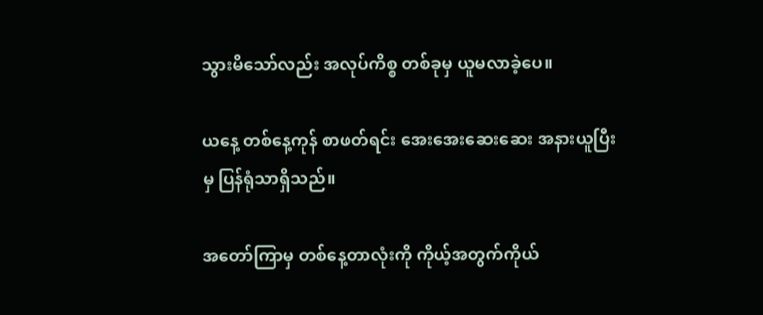သွားမိသော်လည်း အလုပ်ကိစ္စ တစ်ခုမှ ယူမလာခဲ့ပေ။

ယနေ့ တစ်နေ့ကုန် စာဖတ်ရင်း အေးအေးဆေးဆေး အနားယူပြီးမှ ပြန်ရုံသာရှိသည်။

အတော်ကြာမှ တစ်နေ့တာလုံးကို ကိုယ့်အတွက်ကိုယ်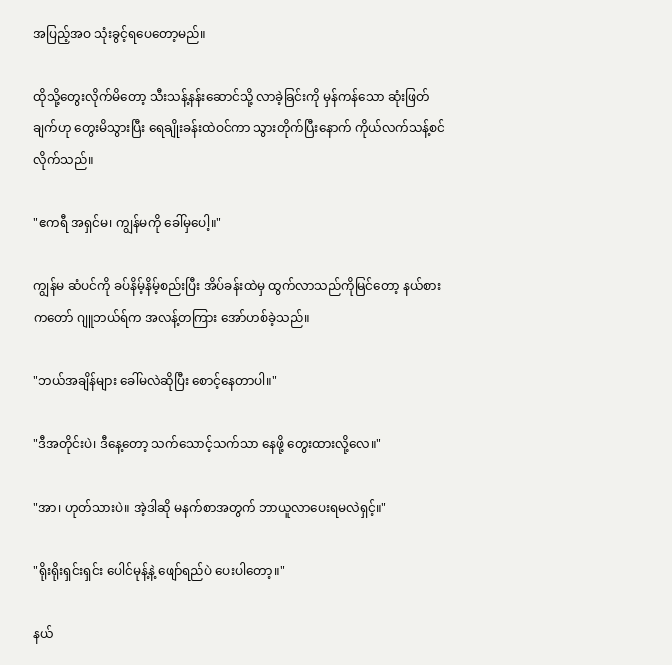အပြည့်အဝ သုံးခွင့်ရပေတော့မည်။

ထိုသို့တွေးလိုက်မိတော့ သီးသန့်နန်းဆောင်သို့ လာခဲ့ခြင်းကို မှန်ကန်သော ဆုံးဖြတ်ချက်ဟု တွေးမိသွားပြီး ရေချိုးခန်းထဲဝင်ကာ သွားတိုက်ပြီးနောက် ကိုယ်လက်သန့်စင်လိုက်သည်။

"ဧကရီ အရှင်မ၊ ကျွန်မကို ခေါ်မှပေါ့။"

ကျွန်မ ဆံပင်ကို ခပ်နိမ့်နိမ့်စည်းပြီး အိပ်ခန်းထဲမှ ထွက်လာသည်ကိုမြင်တော့ နယ်စားကတော် ဂျူဘယ်ရ်က အလန့်တကြား အော်ဟစ်ခဲ့သည်။

"ဘယ်အချိန်များ ခေါ်မလဲဆိုပြီး စောင့်နေတာပါ။"

"ဒီအတိုင်းပဲ၊ ဒီနေ့တော့ သက်သောင့်သက်သာ နေဖို့ တွေးထားလို့လေ။"

"အာ၊ ဟုတ်သားပဲ။ အဲ့ဒါဆို မနက်စာအတွက် ဘာယူလာပေးရမလဲရှင့်။"

"ရိုးရိုးရှင်းရှင်း ပေါင်မုန့်နဲ့ ဖျော်ရည်ပဲ ပေးပါတော့။"

နယ်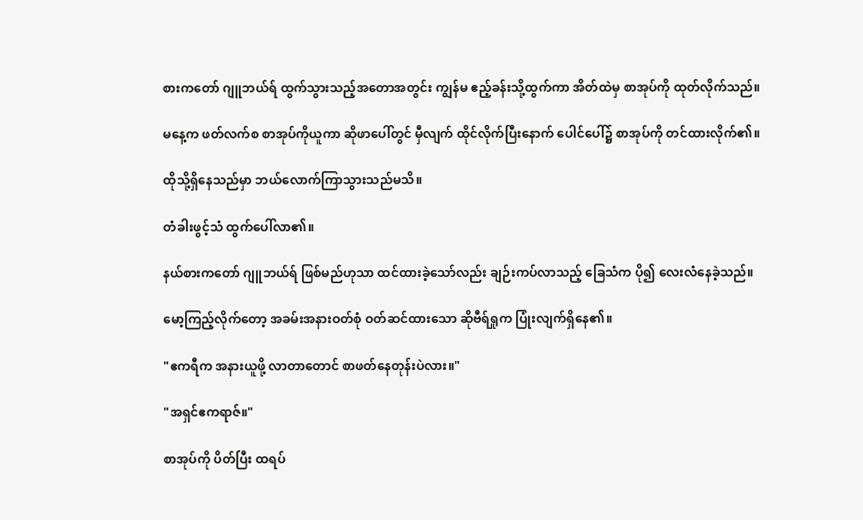စားကတော် ဂျူဘယ်ရ် ထွက်သွားသည့်အတောအတွင်း ကျွန်မ ဧည့်ခန်းသို့ထွက်ကာ အိတ်ထဲမှ စာအုပ်ကို ထုတ်လိုက်သည်။

မနေ့က ဖတ်လက်စ စာအုပ်ကိုယူကာ ဆိုဖာပေါ်တွင် မှီလျက် ထိုင်လိုက်ပြီးနောက် ပေါင်ပေါ်၌ စာအုပ်ကို တင်ထားလိုက်၏။

ထိုသို့ရှိနေသည်မှာ ဘယ်လောက်ကြာသွားသည်မသိ။

တံခါးဖွင့်သံ ထွက်ပေါ်လာ၏။

နယ်စားကတော် ဂျူဘယ်ရ် ဖြစ်မည်ဟုသာ ထင်ထားခဲ့သော်လည်း ချဉ်းကပ်လာသည့် ခြေသံက ပို၍ လေးလံနေခဲ့သည်။

မော့ကြည့်လိုက်တော့ အခမ်းအနားဝတ်စုံ ဝတ်ဆင်ထားသော ဆိုဗီရ်ရှုက ပြုံးလျက်ရှိနေ၏။

"ဧကရီက အနားယူဖို့ လာတာတောင် စာဖတ်နေတုန်းပဲလား။"

"အရှင်ဧကရာဇ်။"

စာအုပ်ကို ပိတ်ပြီး ထရပ်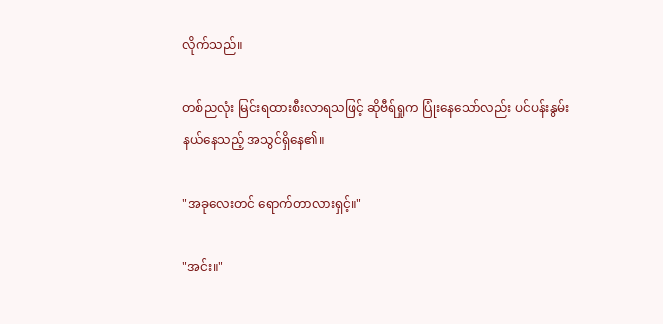လိုက်သည်။

တစ်ညလုံး မြင်းရထားစီးလာရသဖြင့် ဆိုဗီရ်ရှုက ပြုံးနေသော်လည်း ပင်ပန်းနွမ်းနယ်နေသည့် အသွင်ရှိနေ၏။

"အခုလေးတင် ရောက်တာလားရှင့်။"

"အင်း။"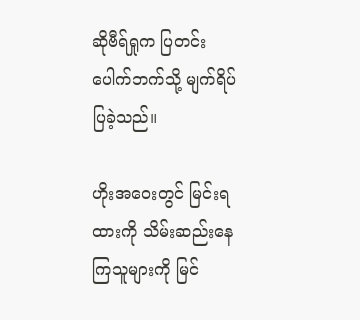ဆိုဗီရ်ရှုက ပြတင်းပေါက်ဘက်သို့ မျက်ရိပ်ပြခဲ့သည်။

ဟိုးအဝေးတွင် မြင်းရထားကို သိမ်းဆည်းနေကြသူများကို မြင်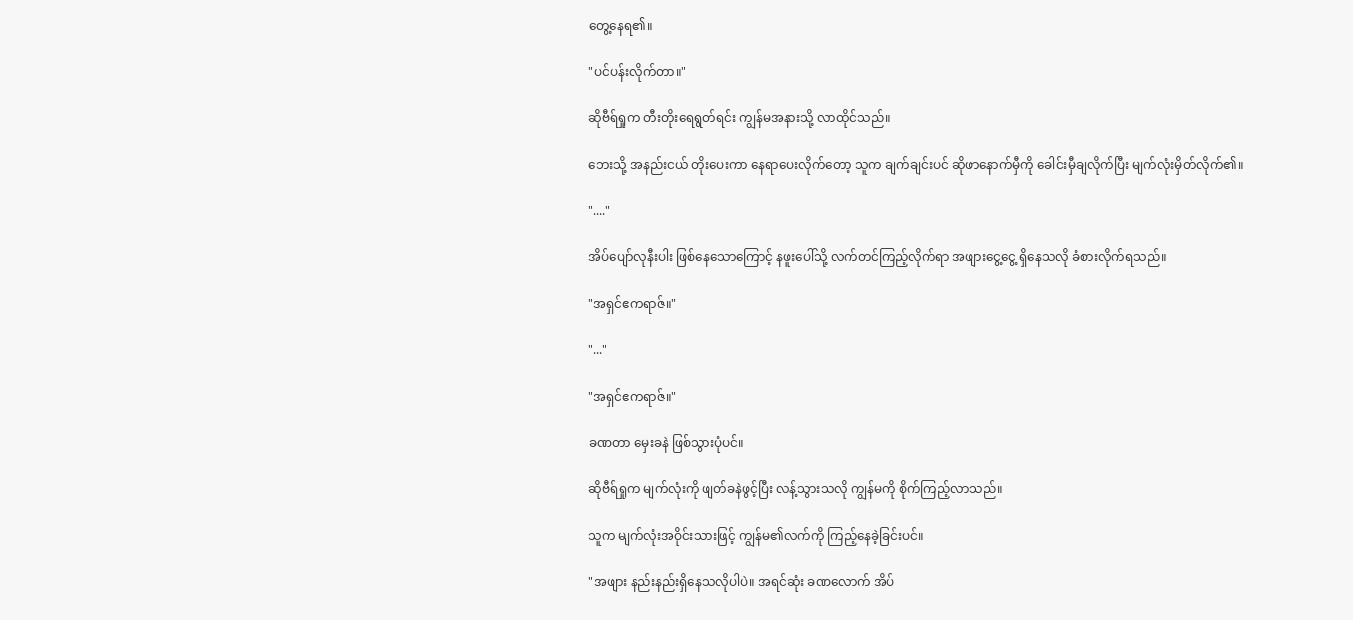တွေ့နေရ၏။

"ပင်ပန်းလိုက်တာ။"

ဆိုဗီရ်ရှုက တီးတိုးရေရွတ်ရင်း ကျွန်မအနားသို့ လာထိုင်သည်။

ဘေးသို့ အနည်းငယ် တိုးပေးကာ နေရာပေးလိုက်တော့ သူက ချက်ချင်းပင် ဆိုဖာနောက်မှီကို ခေါင်းမှီချလိုက်ပြီး မျက်လုံးမှိတ်လိုက်၏။

"...."

အိပ်ပျော်လုနီးပါး ဖြစ်နေသောကြောင့် နဖူးပေါ်သို့ လက်တင်ကြည့်လိုက်ရာ အဖျားငွေ့ငွေ့ ရှိနေသလို ခံစားလိုက်ရသည်။

"အရှင်ဧကရာဇ်။"

"..."

"အရှင်ဧကရာဇ်။"

ခဏတာ မှေးခနဲ ဖြစ်သွားပုံပင်။

ဆိုဗီရ်ရှုက မျက်လုံးကို ဖျတ်ခနဲဖွင့်ပြီး လန့်သွားသလို ကျွန်မကို စိုက်ကြည့်လာသည်။

သူက မျက်လုံးအဝိုင်းသားဖြင့် ကျွန်မ၏လက်ကို ကြည့်နေခဲ့ခြင်းပင်။

"အဖျား နည်းနည်းရှိနေသလိုပါပဲ။ အရင်ဆုံး ခဏလောက် အိပ်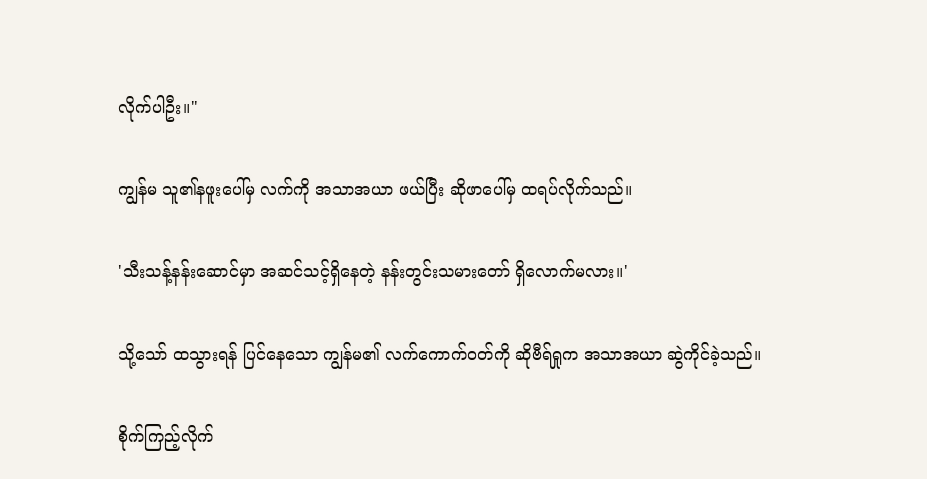လိုက်ပါဦး။"

ကျွန်မ သူ၏နဖူးပေါ်မှ လက်ကို အသာအယာ ဖယ်ပြီး ဆိုဖာပေါ်မှ ထရပ်လိုက်သည်။

'သီးသန့်နန်းဆောင်မှာ အဆင်သင့်ရှိနေတဲ့ နန်းတွင်းသမားတော် ရှိလောက်မလား။'

သို့သော် ထသွားရန် ပြင်နေသော ကျွန်မ၏ လက်ကောက်ဝတ်ကို ဆိုဗီရ်ရှုက အသာအယာ ဆွဲကိုင်ခဲ့သည်။

စိုက်ကြည့်လိုက်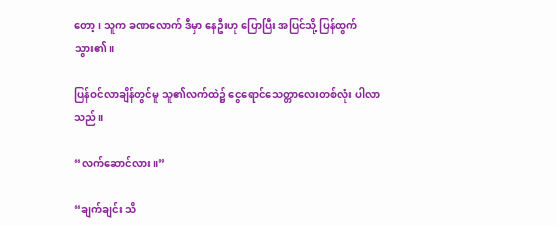တော့၊ သူက ခဏလောက် ဒီမှာ နေဦးဟု ပြောပြီး အပြင်သို့ ပြန်ထွက်သွား၏။

ပြန်ဝင်လာချိန်တွင်မူ သူ၏လက်ထဲ၌ ငွေရောင်သေတ္တာလေးတစ်လုံး ပါလာသည်။

“လက်ဆောင်လား။”

“ချက်ချင်း သိ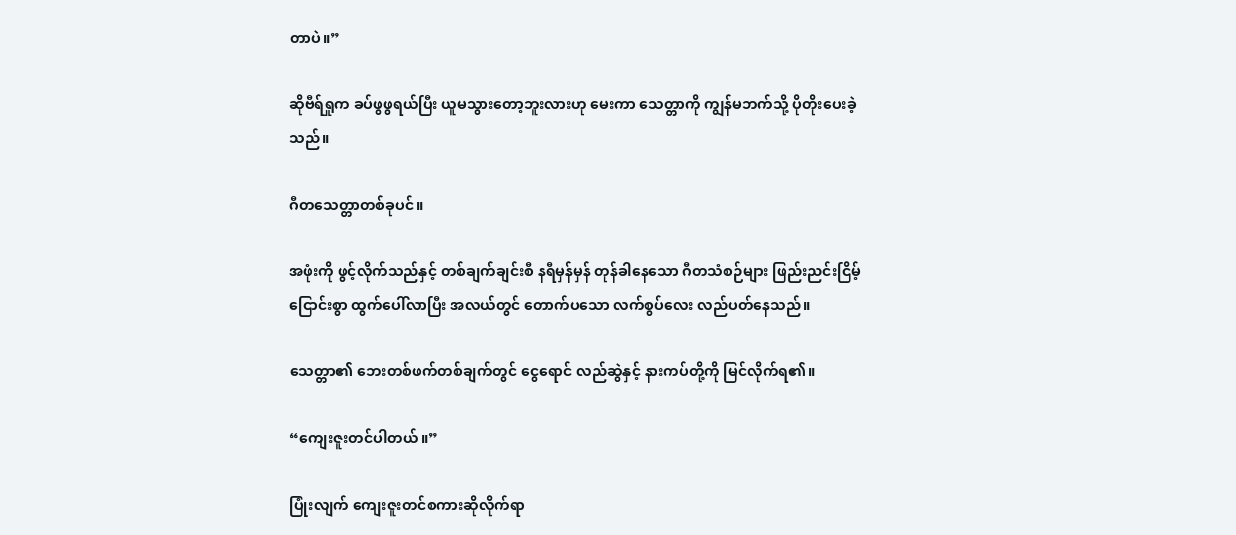တာပဲ။”

ဆိုဗီရ်ရှုက ခပ်ဖွဖွရယ်ပြီး ယူမသွားတော့ဘူးလားဟု မေးကာ သေတ္တာကို ကျွန်မဘက်သို့ ပိုတိုးပေးခဲ့သည်။

ဂီတသေတ္တာတစ်ခုပင်။

အဖုံးကို ဖွင့်လိုက်သည်နှင့် တစ်ချက်ချင်းစီ နရီမှန်မှန် တုန်ခါနေသော ဂီတသံစဉ်များ ဖြည်းညင်းငြိမ့်ငြောင်းစွာ ထွက်ပေါ်လာပြီး အလယ်တွင် တောက်ပသော လက်စွပ်လေး လည်ပတ်နေသည်။

သေတ္တာ၏ ဘေးတစ်ဖက်တစ်ချက်တွင် ငွေရောင် လည်ဆွဲနှင့် နားကပ်တို့ကို မြင်လိုက်ရ၏။

“ကျေးဇူးတင်ပါတယ်။”

ပြုံးလျက် ကျေးဇူးတင်စကားဆိုလိုက်ရာ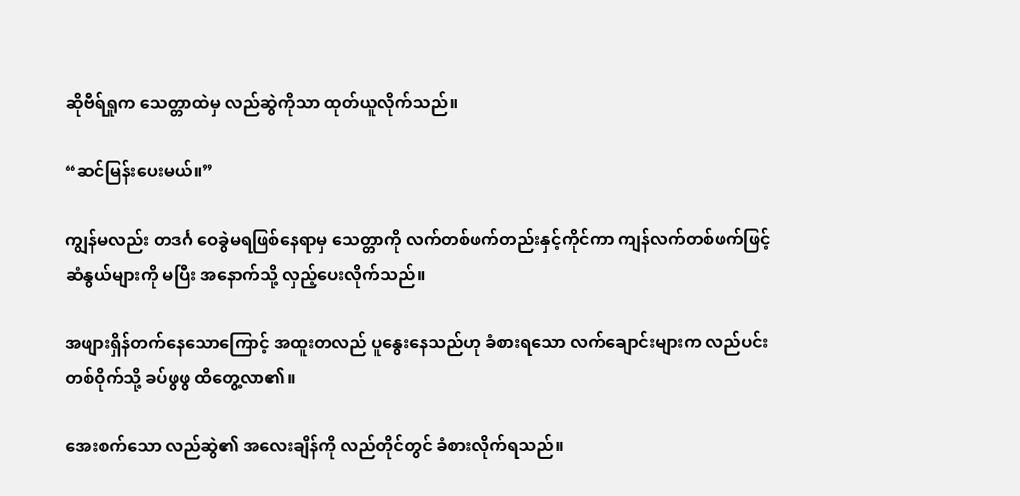ဆိုဗီရ်ရှုက သေတ္တာထဲမှ လည်ဆွဲကိုသာ ထုတ်ယူလိုက်သည်။

“ဆင်မြန်းပေးမယ်။”

ကျွန်မလည်း တဒင်္ဂ ဝေခွဲမရဖြစ်နေရာမှ သေတ္တာကို လက်တစ်ဖက်တည်းနှင့်ကိုင်ကာ ကျန်လက်တစ်ဖက်ဖြင့် ဆံနွယ်များကို မပြီး အနောက်သို့ လှည့်ပေးလိုက်သည်။

အဖျားရှိန်တက်နေသောကြောင့် အထူးတလည် ပူနွေးနေသည်ဟု ခံစားရသော လက်ချောင်းများက လည်ပင်းတစ်ဝိုက်သို့ ခပ်ဖွဖွ ထိတွေ့လာ၏။

အေးစက်သော လည်ဆွဲ၏ အလေးချိန်ကို လည်တိုင်တွင် ခံစားလိုက်ရသည်။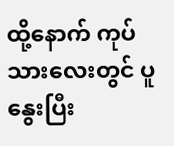ထို့နောက် ကုပ်သားလေးတွင် ပူနွေးပြီး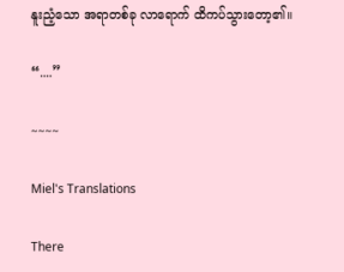နူးညံ့သော အရာတစ်ခု လာရောက် ထိကပ်သွားတော့၏။

“....”

~~~~

Miel's Translations

There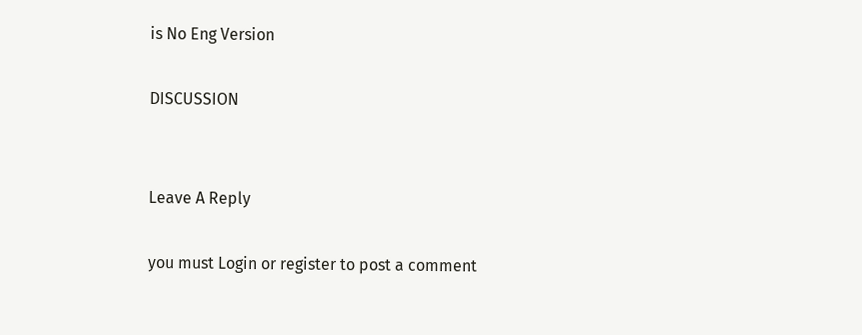is No Eng Version

DISCUSSION


Leave A Reply

you must Login or register to post a comment